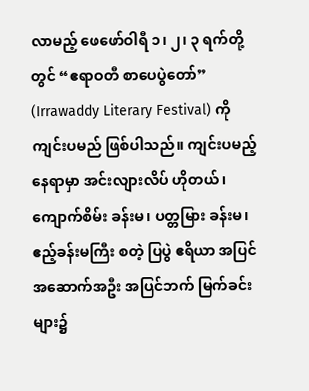လာမည့် ဖေဖော်ဝါရီ ၁၊ ၂၊ ၃ ရက်တို့တွင် “ဧရာဝတီ စာပေပွဲတော်” (Irrawaddy Literary Festival) ကို ကျင်းပမည် ဖြစ်ပါသည်။ ကျင်းပမည့် နေရာမှာ အင်းလျားလိပ် ဟိုတယ်၊ ကျောက်စိမ်း ခန်းမ၊ ပတ္တမြား ခန်းမ၊ ဧည့်ခန်းမကြီး စတဲ့ ပြပွဲ ဧရိယာ အပြင် အဆောက်အဦး အပြင်ဘက် မြက်ခင်းများ၌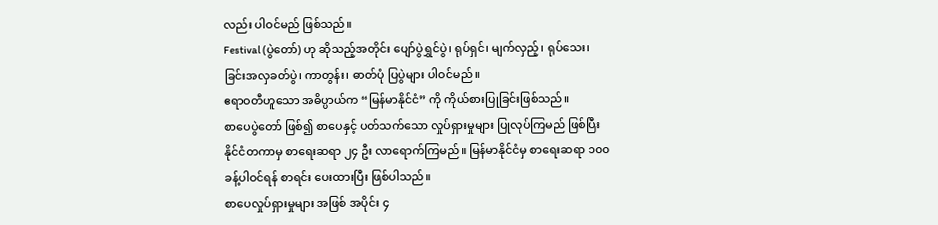လည်း ပါဝင်မည် ဖြစ်သည်။
Festival (ပွဲတော်) ဟု ဆိုသည့်အတိုင်း ပျော်ပွဲရွှင်ပွဲ၊ ရုပ်ရှင်၊ မျက်လှည့်၊ ရုပ်သေး၊ ခြင်းအလှခတ်ပွဲ၊ ကာတွန်း၊ ဓာတ်ပုံ ပြပွဲများ ပါဝင်မည်။
ဧရာဝတီဟူသော အဓိပ္ပာယ်က “မြန်မာနိုင်ငံ” ကို ကိုယ်စားပြုခြင်းဖြစ်သည်။
စာပေပွဲတော် ဖြစ်၍ စာပေနှင့် ပတ်သက်သော လှုပ်ရှားမှုများ ပြုလုပ်ကြမည် ဖြစ်ပြီး နိုင်ငံတကာမှ စာရေးဆရာ ၂၄ ဦး လာရောက်ကြမည်။ မြန်မာနိုင်ငံမှ စာရေးဆရာ ၁၀၀ ခန့်ပါဝင်ရန် စာရင်း ပေးထားပြီး ဖြစ်ပါသည်။
စာပေလှုပ်ရှားမှုများ အဖြစ် အပိုင်း ၄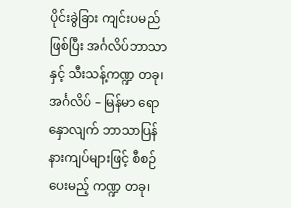ပိုင်းခွဲခြား ကျင်းပမည်ဖြစ်ပြီး အင်္ဂလိပ်ဘာသာနှင့် သီးသန့်ကဏ္ဍ တခု၊ အင်္ဂလိပ် – မြန်မာ ရောနှောလျက် ဘာသာပြန် နားကျပ်များဖြင့် စီစဉ်ပေးမည့် ကဏ္ဍ တခု၊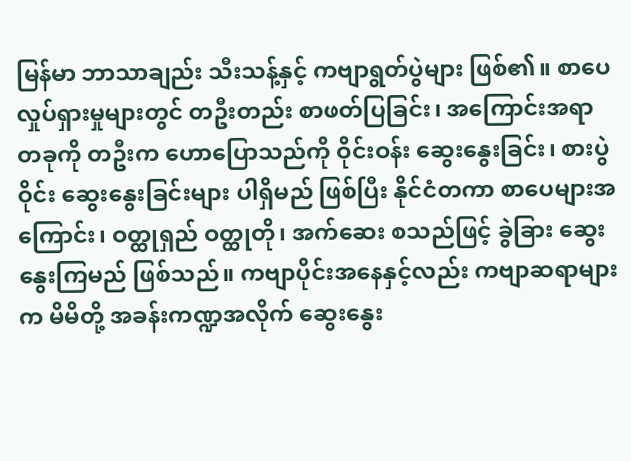မြန်မာ ဘာသာချည်း သီးသန့်နှင့် ကဗျာရွတ်ပွဲများ ဖြစ်၏။ စာပေလှုပ်ရှားမှုများတွင် တဦးတည်း စာဖတ်ပြခြင်း၊ အကြောင်းအရာ တခုကို တဦးက ဟောပြောသည်ကို ဝိုင်းဝန်း ဆွေးနွေးခြင်း၊ စားပွဲဝိုင်း ဆွေးနွေးခြင်းများ ပါရှိမည် ဖြစ်ပြီး နိုင်ငံတကာ စာပေများအကြောင်း၊ ဝတ္ထုရှည် ဝတ္ထုတို၊ အက်ဆေး စသည်ဖြင့် ခွဲခြား ဆွေးနွေးကြမည် ဖြစ်သည်။ ကဗျာပိုင်းအနေနှင့်လည်း ကဗျာဆရာများက မိမိတို့ အခန်းကဏ္ဍအလိုက် ဆွေးနွေး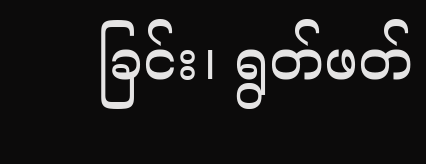ခြင်း၊ ရွတ်ဖတ်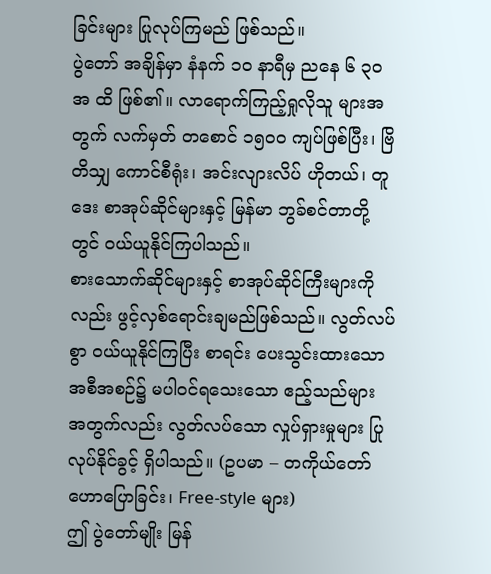ခြင်းများ ပြုလုပ်ကြမည် ဖြစ်သည်။
ပွဲတော် အချိန်မှာ နံနက် ၁၀ နာရီမှ ညနေ ၆ ၃၀ အ ထိ ဖြစ်၏။ လာရောက်ကြည့်ရှုလိုသူ များအတွက် လက်မှတ် တစောင် ၁၅၀၀ ကျပ်ဖြစ်ပြီး၊ ဗြိတိသျှ ကောင်စီရုံး၊ အင်းလျားလိပ် ဟိုတယ်၊ တူဒေး စာအုပ်ဆိုင်များနှင့် မြန်မာ ဘွခ်စင်တာတို့တွင် ဝယ်ယူနိုင်ကြပါသည်။
စားသောက်ဆိုင်များနှင့် စာအုပ်ဆိုင်ကြီးများကိုလည်း ဖွင့်လှစ်ရောင်းချမည်ဖြစ်သည်။ လွတ်လပ်စွာ ဝယ်ယူနိုင်ကြပြီး စာရင်း ပေးသွင်းထားသော အစီအစဉ်၌ မပါဝင်ရသေးသော ဧည့်သည်များ အတွက်လည်း လွတ်လပ်သော လှုပ်ရှားမှုများ ပြုလုပ်နိုင်ခွင့် ရှိပါသည်။ (ဥပမာ – တကိုယ်တော် ဟောပြောခြင်း၊ Free-style များ)
ဤ ပွဲတော်မျိုး မြန်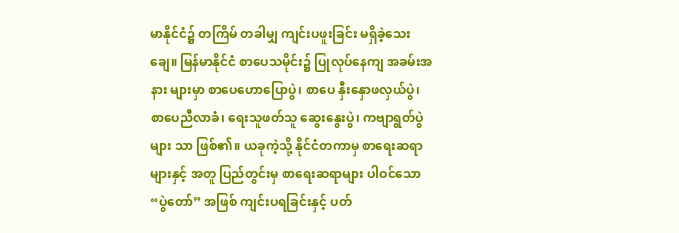မာနိုင်ငံ၌ တကြိမ် တခါမျှ ကျင်းပဖူးခြင်း မရှိခဲ့သေးချေ။ မြန်မာနိုင်ငံ စာပေသမိုင်း၌ ပြုလုပ်နေကျ အခမ်းအနား များမှာ စာပေဟောပြောပွဲ၊ စာပေ နှီးနှောဖလှယ်ပွဲ၊ စာပေညီလာခံ၊ ရေးသူဖတ်သူ ဆွေးနွေးပွဲ၊ ကဗျာရွတ်ပွဲများ သာ ဖြစ်၏။ ယခုကဲ့သို့ နိုင်ငံတကာမှ စာရေးဆရာများနှင့် အတူ ပြည်တွင်းမှ စာရေးဆရာများ ပါဝင်သော “ပွဲတော်” အဖြစ် ကျင်းပရခြင်းနှင့် ပတ်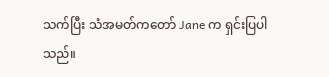သက်ပြီး သံအမတ်ကတော် Jane က ရှင်းပြပါသည်။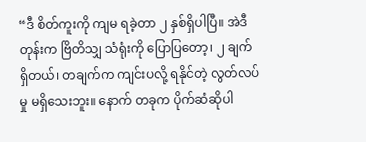“ဒီ စိတ်ကူးကို ကျမ ရခဲ့တာ ၂ နှစ်ရှိပါပြီ။ အဲဒီတုန်းက ဗြိတိသျှ သံရုံးကို ပြောပြတော့၊ ၂ ချက် ရှိတယ်၊ တချက်က ကျင်းပလို့ ရနိုင်တဲ့ လွတ်လပ်မှု မရှိသေးဘူး။ နောက် တခုက ပိုက်ဆံဆိုပါ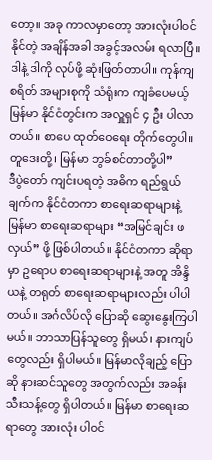တော့။ အခု ကာလမှာတော့ အားလုံးပါဝင်နိုင်တဲ့ အချိန်အခါ အခွင့်အလမ်း ရလာပြီ။ ဒါနဲ့ ဒါကို လုပ်ဖို့ ဆုံးဖြတ်တာပါ။ ကုန်ကျစရိတ် အများစုကို သံရုံးက ကျခံပေမယ့် မြန်မာ နိုင်ငံတွင်းက အလှူရှင် ၄ ဦး ပါလာတယ်။ စာပေ ထုတ်ဝေရေး တိုက်တွေပါ။ တူဒေးတို့၊ မြန်မာ ဘွခ်စင်တာတို့ပါ”
ဒီပွဲတော် ကျင်းပရတဲ့ အဓိက ရည်ရွယ်ချက်က နိုင်ငံတကာ စာရေးဆရာများနဲ့ မြန်မာ စာရေးဆရာများ “အမြင်ချင်း ဖလှယ်” ဖို့ ဖြစ်ပါတယ်။ နိုင်ငံတကာ ဆိုရာမှာ ဥရောပ စာရေးဆရာများနဲ့ အတူ အိန္ဒိယနဲ့ တရုတ် စာရေးဆရာများလည်း ပါပါတယ်။ အင်္ဂလိပ်လို ပြောဆို ဆွေးနွေးကြပါမယ်။ ဘာသာပြန်သူတွေ ရှိမယ်၊ နားကျပ်တွေလည်း ရှိပါမယ်။ မြန်မာလိုချည့် ပြောဆို နားဆင်သူတွေ အတွက်လည်း အခန်းသီးသန့်တွေ ရှိပါတယ်။ မြန်မာ စာရေးဆရာတွေ အားလုံး ပါဝင်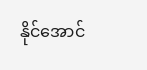နိုင်အောင်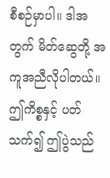စီစဉ်မှာပါ။ ဒါအတွက် မိတ်ဆွေတို့ အကူအညီလိုပါတယ်။
ဤကိစ္စနှင့် ပတ်သက်၍ ဤပွဲသည်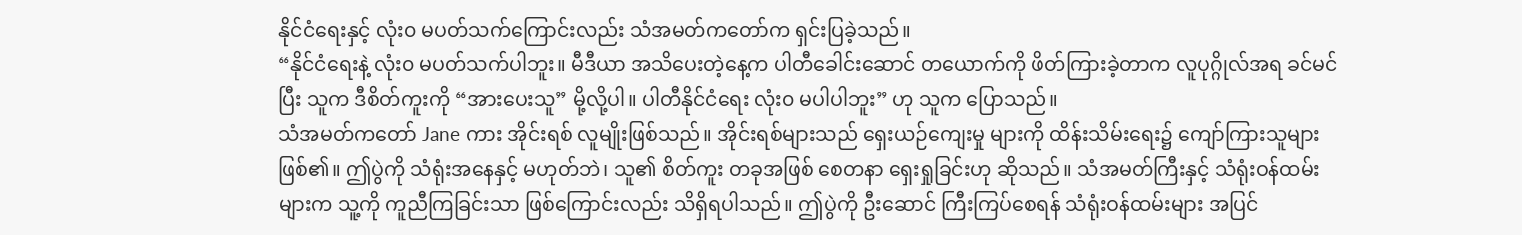နိုင်ငံရေးနှင့် လုံး၀ မပတ်သက်ကြောင်းလည်း သံအမတ်ကတော်က ရှင်းပြခဲ့သည်။
“နိုင်ငံရေးနဲ့ လုံး၀ မပတ်သက်ပါဘူး။ မီဒီယာ အသိပေးတဲ့နေ့က ပါတီခေါင်းဆောင် တယောက်ကို ဖိတ်ကြားခဲ့တာက လူပုဂ္ဂိုလ်အရ ခင်မင်ပြီး သူက ဒီစိတ်ကူးကို “အားပေးသူ” မို့လို့ပါ။ ပါတီနိုင်ငံရေး လုံး၀ မပါပါဘူး” ဟု သူက ပြောသည်။
သံအမတ်ကတော် Jane ကား အိုင်းရစ် လူမျိုးဖြစ်သည်။ အိုင်းရစ်များသည် ရှေးယဉ်ကျေးမှု များကို ထိန်းသိမ်းရေး၌ ကျော်ကြားသူများ ဖြစ်၏။ ဤပွဲကို သံရုံးအနေနှင့် မဟုတ်ဘဲ၊ သူ၏ စိတ်ကူး တခုအဖြစ် စေတနာ ရှေးရှုခြင်းဟု ဆိုသည်။ သံအမတ်ကြီးနှင့် သံရုံးဝန်ထမ်းများက သူ့ကို ကူညီကြခြင်းသာ ဖြစ်ကြောင်းလည်း သိရှိရပါသည်။ ဤပွဲကို ဦးဆောင် ကြီးကြပ်စေရန် သံရုံးဝန်ထမ်းများ အပြင်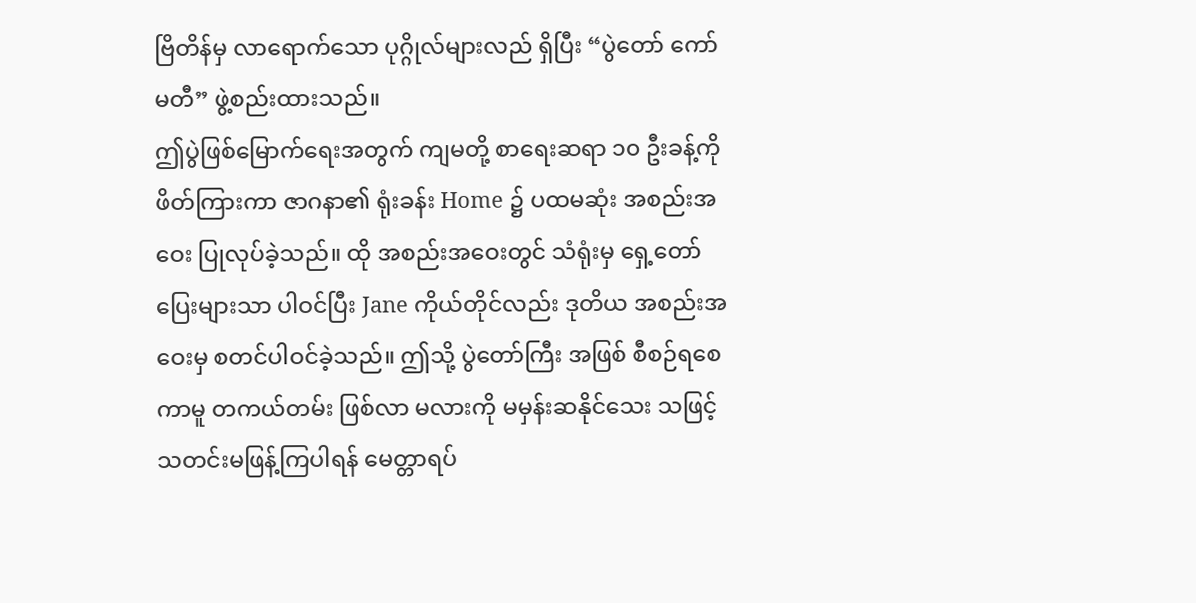ဗြိတိန်မှ လာရောက်သော ပုဂ္ဂိုလ်များလည် ရှိပြီး “ပွဲတော် ကော်မတီ” ဖွဲ့စည်းထားသည်။
ဤပွဲဖြစ်မြောက်ရေးအတွက် ကျမတို့ စာရေးဆရာ ၁၀ ဦးခန့်ကို ဖိတ်ကြားကာ ဇာဂနာ၏ ရုံးခန်း Home ၌ ပထမဆုံး အစည်းအဝေး ပြုလုပ်ခဲ့သည်။ ထို အစည်းအဝေးတွင် သံရုံးမှ ရှေ့တော်ပြေးများသာ ပါဝင်ပြီး Jane ကိုယ်တိုင်လည်း ဒုတိယ အစည်းအဝေးမှ စတင်ပါဝင်ခဲ့သည်။ ဤသို့ ပွဲတော်ကြီး အဖြစ် စီစဉ်ရစေကာမူ တကယ်တမ်း ဖြစ်လာ မလားကို မမှန်းဆနိုင်သေး သဖြင့် သတင်းမဖြန့်ကြပါရန် မေတ္တာရပ်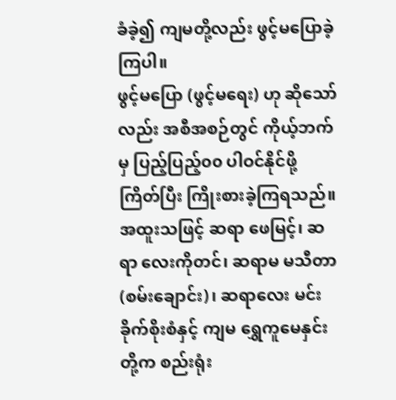ခံခဲ့၍ ကျမတို့လည်း ဖွင့်မပြောခဲ့ကြပါ။
ဖွင့်မပြော (ဖွင့်မရေး) ဟု ဆိုသော်လည်း အစီအစဉ်တွင် ကိုယ့်ဘက်မှ ပြည့်ပြည့်၀၀ ပါဝင်နိုင်ဖို့ ကြိတ်ပြီး ကြိုးစားခဲ့ကြရသည်။ အထူးသဖြင့် ဆရာ ဖေမြင့်၊ ဆရာ လေးကိုတင်၊ ဆရာမ မသီတာ (စမ်းချောင်း)၊ ဆရာလေး မင်းခိုက်စိုးစံနှင့် ကျမ ရွှေကူမေနှင်း တို့က စည်းရုံး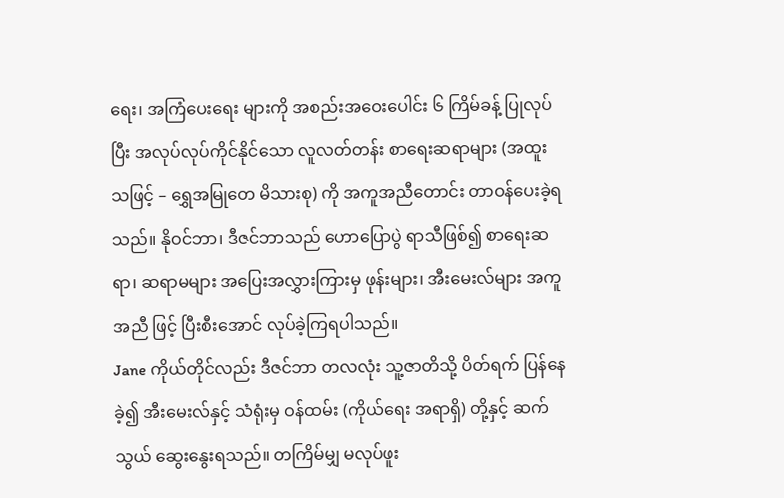ရေး၊ အကြံပေးရေး များကို အစည်းအဝေးပေါင်း ၆ ကြိမ်ခန့် ပြုလုပ်ပြီး အလုပ်လုပ်ကိုင်နိုင်သော လူလတ်တန်း စာရေးဆရာများ (အထူး သဖြင့် – ရွှေအမြုတေ မိသားစု) ကို အကူအညီတောင်း တာဝန်ပေးခဲ့ရသည်။ နိုဝင်ဘာ၊ ဒီဇင်ဘာသည် ဟောပြောပွဲ ရာသီဖြစ်၍ စာရေးဆရာ၊ ဆရာမများ အပြေးအလွှားကြားမှ ဖုန်းများ၊ အီးမေးလ်များ အကူအညီ ဖြင့် ပြီးစီးအောင် လုပ်ခဲ့ကြရပါသည်။
Jane ကိုယ်တိုင်လည်း ဒီဇင်ဘာ တလလုံး သူ့ဇာတိသို့ ပိတ်ရက် ပြန်နေခဲ့၍ အီးမေးလ်နှင့် သံရုံးမှ ဝန်ထမ်း (ကိုယ်ရေး အရာရှိ) တို့နှင့် ဆက်သွယ် ဆွေးနွေးရသည်။ တကြိမ်မျှ မလုပ်ဖူး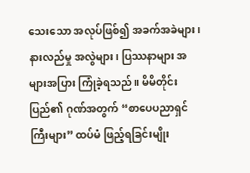သေးသော အလုပ်ဖြစ်၍ အခက်အခဲများ၊ နားလည်မှု အလွဲများ၊ ပြဿနာများ အများအပြား ကြုံခဲ့ရသည်။ မိမိတိုင်းပြည်၏ ဂုဏ်အတွက် “စာပေပညာရှင်ကြီးများ” ထပ်မံ ဖြည့်ရခြင်းမျိုး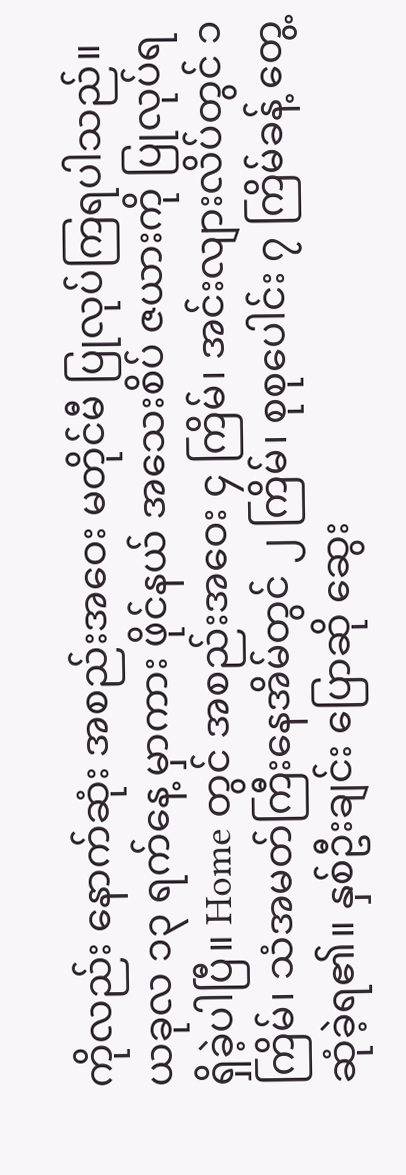ကိုလည်း နောက်ဆုံး အစည်းအဝေး မတိုင်မီ ပြုလုပ်ကြရပါသည်။
ယခုလ ၁၃ ရက်နေ့ မှာကား ဖိုင်နယ် အသေးစိပ် ဇယားကို ပြုလုပ်ရရှိခဲ့ပါပြီ။ Home တွင် အစည်းအဝေး ၄ ကြိမ်၊ အင်းလျားလိပ်တွင် ၁ ကြိမ်၊ သံအမတ်ကြီးနေအိမ်တွင် ၂ ကြိမ်၊ စုစုပေါင်း ၇ ကြိမ်ခန့် တွေ့ဆုံခဲ့ရ၏။ နှစ်ဦးချင်း ပြောဆို ဆွေး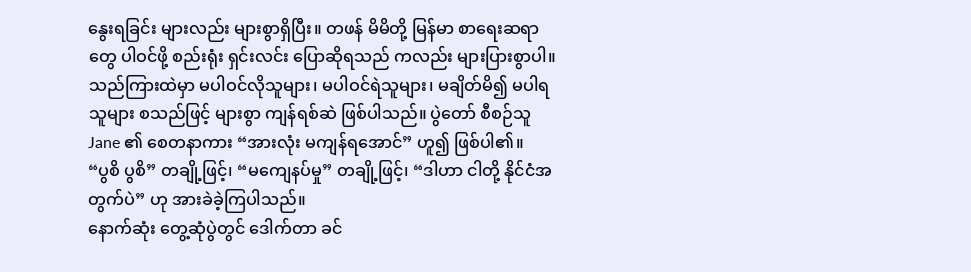နွေးရခြင်း များလည်း များစွာရှိပြီး။ တဖန် မိမိတို့ မြန်မာ စာရေးဆရာတွေ ပါဝင်ဖို့ စည်းရုံး ရှင်းလင်း ပြောဆိုရသည် ကလည်း များပြားစွာပါ။ သည်ကြားထဲမှာ မပါဝင်လိုသူများ၊ မပါဝင်ရဲသူများ၊ မချိတ်မိ၍ မပါရသူများ စသည်ဖြင့် များစွာ ကျန်ရစ်ဆဲ ဖြစ်ပါသည်။ ပွဲတော် စီစဉ်သူ Jane ၏ စေတနာကား “အားလုံး မကျန်ရအောင်” ဟူ၍ ဖြစ်ပါ၏။
“ပွစိ ပွစိ” တချို့ဖြင့်၊ “မကျေနပ်မှု” တချို့ဖြင့်၊ “ဒါဟာ ငါတို့ နိုင်ငံအတွက်ပဲ” ဟု အားခဲခဲ့ကြပါသည်။
နောက်ဆုံး တွေ့ဆုံပွဲတွင် ဒေါက်တာ ခင်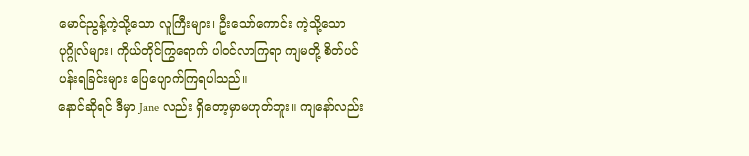မောင်ညွန့်ကဲ့သို့သော လူကြီးများ၊ ဦးသော်ကောင်း ကဲ့သို့သော ပုဂ္ဂိုလ်များ၊ ကိုယ်တိုင်ကြွရောက် ပါဝင်လာကြရာ ကျမတို့ စိတ်ပင်ပန်းရခြင်းများ ပြေပျောက်ကြရပါသည်။
နောင်ဆိုရင် ဒီမှာ Jane လည်း ရှိတော့မှာမဟုတ်ဘူး။ ကျနော်လည်း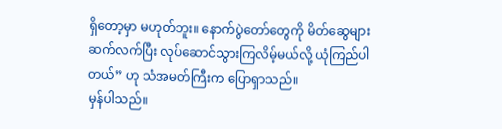ရှိတော့မှာ မဟုတ်ဘူး။ နောက်ပွဲတော်တွေကို မိတ်ဆွေများ ဆက်လက်ပြီး လုပ်ဆောင်သွားကြလိမ့်မယ်လို့ ယုံကြည်ပါတယ်” ဟု သံအမတ်ကြီးက ပြောရှာသည်။
မှန်ပါသည်။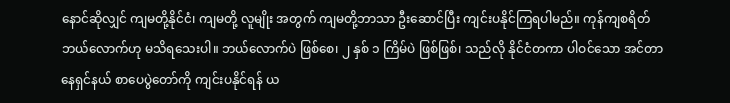နောင်ဆိုလျှင် ကျမတို့နိုင်ငံ၊ ကျမတို့ လူမျိုး အတွက် ကျမတို့ဘာသာ ဦးဆောင်ပြီး ကျင်းပနိုင်ကြရပါမည်။ ကုန်ကျစရိတ် ဘယ်လောက်ဟု မသိရသေးပါ။ ဘယ်လောက်ပဲ ဖြစ်စေ၊ ၂ နှစ် ၁ ကြိမ်ပဲ ဖြစ်ဖြစ်၊ သည်လို နိုင်ငံတကာ ပါဝင်သော အင်တာနေရှင်နယ် စာပေပွဲတော်ကို ကျင်းပနိုင်ရန် ယ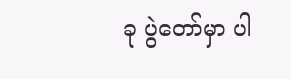ခု ပွဲတော်မှာ ပါ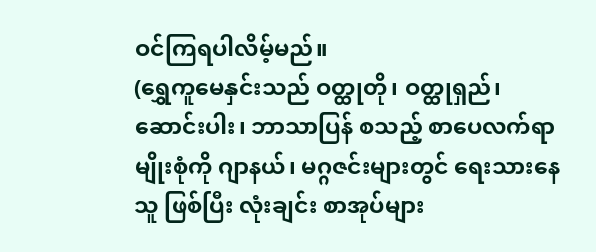ဝင်ကြရပါလိမ့်မည်။
(ရွှေကူမေနှင်းသည် ဝတ္ထုတို၊ ဝတ္ထုရှည်၊ ဆောင်းပါး၊ ဘာသာပြန် စသည့် စာပေလက်ရာမျိုးစုံကို ဂျာနယ်၊ မဂ္ဂဇင်းများတွင် ရေးသားနေသူ ဖြစ်ပြီး လုံးချင်း စာအုပ်များ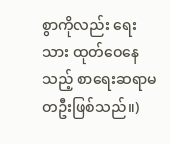စွာကိုလည်း ရေးသား ထုတ်ဝေနေသည့် စာရေးဆရာမ တဦးဖြစ်သည်။)